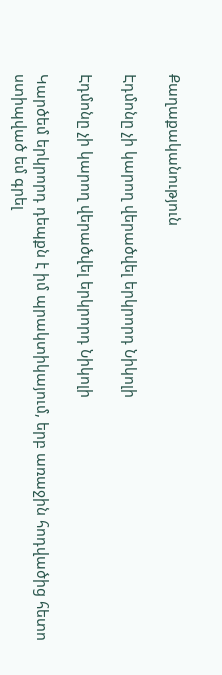Քաղաքականություն

Էդմոնը չի կարող վերածվել երկրորդ Նիկոլի

Էդմոնը չի կարող վերածվել երկրորդ Նիկոլի

Կարծեմ երկրորդ դեպքն է իմ պրակտիկայում, երբ առաջին հոդվածից հետո ստիպված եմ գրել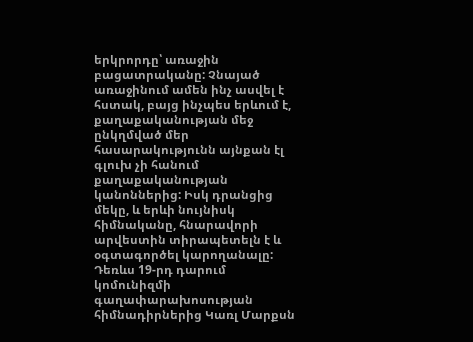երկրորդը՝ առաջին բացատրականը: Չնայած առաջինում ամեն ինչ ասվել է հստակ, բայց ինչպես երևում է, քաղաքականության մեջ ընկղմված մեր հասարակությունն այնքան էլ գլուխ չի հանում քաղաքականության կանոններից: Իսկ դրանցից մեկը, և երևի նույնիսկ հիմնականը, հնարավորի արվեստին տիրապետելն է և օգտագործել կարողանալը: Դեռևս 19-րդ դարում կոմունիզմի գաղափարախոսության հիմնադիրներից Կառլ Մարքսն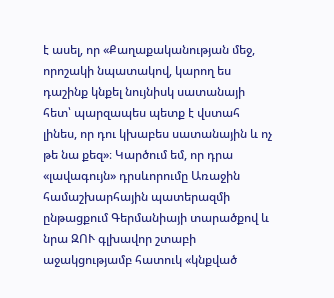է ասել, որ «Քաղաքականության մեջ, որոշակի նպատակով, կարող ես դաշինք կնքել նույնիսկ սատանայի հետ՝ պարզապես պետք է վստահ լինես, որ դու կխաբես սատանային և ոչ թե նա քեզ»։ Կարծում եմ, որ դրա «լավագույն» դրսևորումը Առաջին համաշխարհային պատերազմի ընթացքում Գերմանիայի տարածքով և նրա ԶՈՒ գլխավոր շտաբի աջակցությամբ հատուկ «կնքված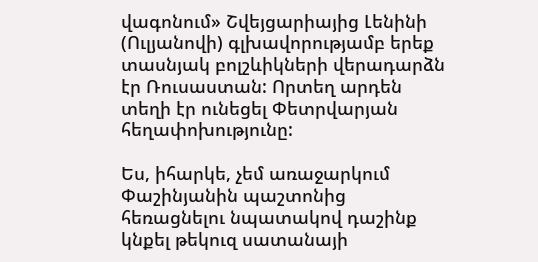վագոնում» Շվեյցարիայից Լենինի (Ուլյանովի) գլխավորությամբ երեք տասնյակ բոլշևիկների վերադարձն էր Ռուսաստան: Որտեղ արդեն տեղի էր ունեցել Փետրվարյան հեղափոխությունը:

Ես, իհարկե, չեմ առաջարկում Փաշինյանին պաշտոնից հեռացնելու նպատակով դաշինք կնքել թեկուզ սատանայի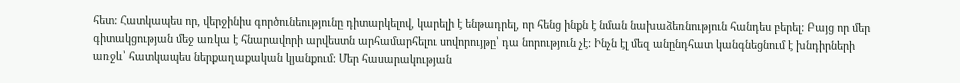հետ: Հատկապես որ, վերջինիս գործունեությունը դիտարկելով, կարելի է ենթադրել, որ հենց ինքն է նման նախաձեռնություն հանդես բերել: Բայց որ մեր գիտակցության մեջ առկա է հնարավորի արվեստն արհամարհելու սովորույթը՝ դա նորություն չէ: Ինչն էլ մեզ անընդհատ կանգնեցնում է խնդիրների առջև՝ հատկապես ներքաղաքական կյանքում: Մեր հասարակության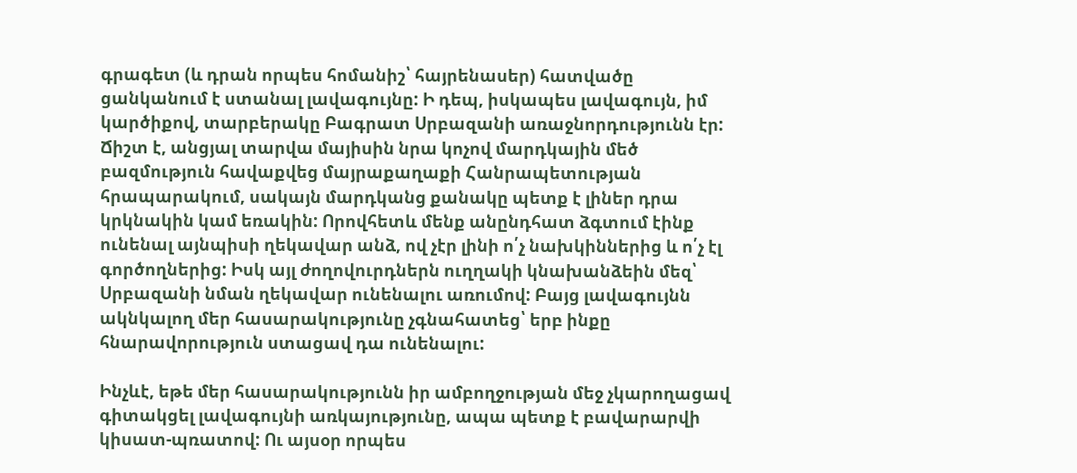գրագետ (և դրան որպես հոմանիշ՝ հայրենասեր) հատվածը ցանկանում է ստանալ լավագույնը: Ի դեպ, իսկապես լավագույն, իմ կարծիքով, տարբերակը Բագրատ Սրբազանի առաջնորդությունն էր: Ճիշտ է, անցյալ տարվա մայիսին նրա կոչով մարդկային մեծ բազմություն հավաքվեց մայրաքաղաքի Հանրապետության հրապարակում, սակայն մարդկանց քանակը պետք է լիներ դրա կրկնակին կամ եռակին: Որովհետև մենք անընդհատ ձգտում էինք ունենալ այնպիսի ղեկավար անձ, ով չէր լինի ո՛չ նախկիններից և ո՛չ էլ գործողներից: Իսկ այլ ժողովուրդներն ուղղակի կնախանձեին մեզ՝ Սրբազանի նման ղեկավար ունենալու առումով: Բայց լավագույնն ակնկալող մեր հասարակությունը չգնահատեց՝ երբ ինքը հնարավորություն ստացավ դա ունենալու:

Ինչևէ, եթե մեր հասարակությունն իր ամբողջության մեջ չկարողացավ գիտակցել լավագույնի առկայությունը, ապա պետք է բավարարվի կիսատ-պռատով: Ու այսօր որպես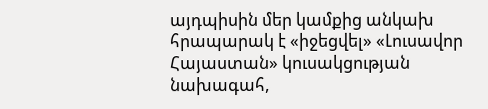այդպիսին մեր կամքից անկախ հրապարակ է «իջեցվել» «Լուսավոր Հայաստան» կուսակցության նախագահ,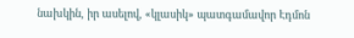նախկին, իր ասելով, «կլասիկ» պատգամավոր Էդմոն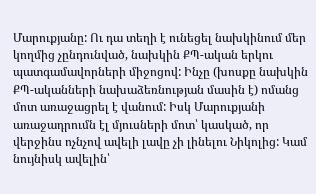Մարուքյանը: Ու դա տեղի է ունեցել նախկինում մեր կողմից չընդունված, նախկին ՔՊ-ական երկու պատգամավորների միջոցով: Ինչը (խոսքը նախկին ՔՊ-ականների նախաձեռնության մասին է) ոմանց մոտ առաջացրել է վանում: Իսկ Մարուքյանի առաջադրումն էլ մյուսների մոտ՝ կասկած, որ վերջինս ոչնչով ավելի լավը չի լինելու Նիկոլից: Կամ նույնիսկ ավելին՝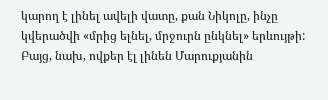կարող է լինել ավելի վատը, քան Նիկոլը, ինչը կվերածվի «մրից ելնել, մրջուրն ընկնել» երևույթի: Բայց, նախ, ովքեր էլ լինեն Մարուքյանին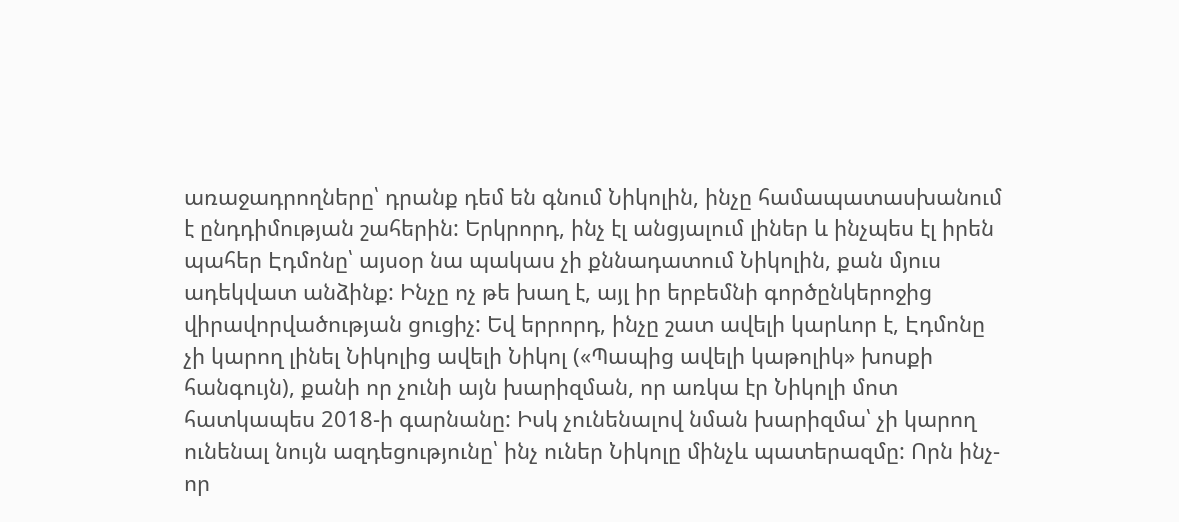առաջադրողները՝ դրանք դեմ են գնում Նիկոլին, ինչը համապատասխանում է ընդդիմության շահերին: Երկրորդ, ինչ էլ անցյալում լիներ և ինչպես էլ իրեն պահեր Էդմոնը՝ այսօր նա պակաս չի քննադատում Նիկոլին, քան մյուս ադեկվատ անձինք: Ինչը ոչ թե խաղ է, այլ իր երբեմնի գործընկերոջից վիրավորվածության ցուցիչ: Եվ երրորդ, ինչը շատ ավելի կարևոր է, Էդմոնը չի կարող լինել Նիկոլից ավելի Նիկոլ («Պապից ավելի կաթոլիկ» խոսքի հանգույն), քանի որ չունի այն խարիզման, որ առկա էր Նիկոլի մոտ հատկապես 2018-ի գարնանը: Իսկ չունենալով նման խարիզմա՝ չի կարող ունենալ նույն ազդեցությունը՝ ինչ ուներ Նիկոլը մինչև պատերազմը: Որն ինչ-որ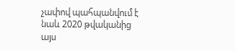չափով պահպանվում է նաև 2020 թվականից այս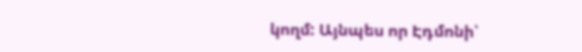կողմ: Այնպես որ Էդմոնի՝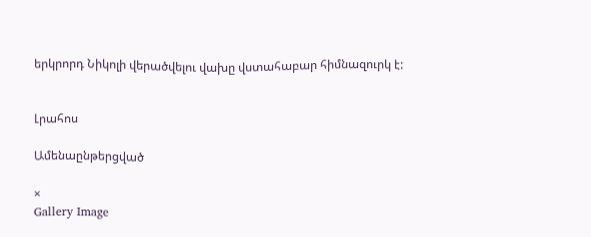երկրորդ Նիկոլի վերածվելու վախը վստահաբար հիմնազուրկ է:


Լրահոս

Ամենաընթերցված

×
Gallery Image